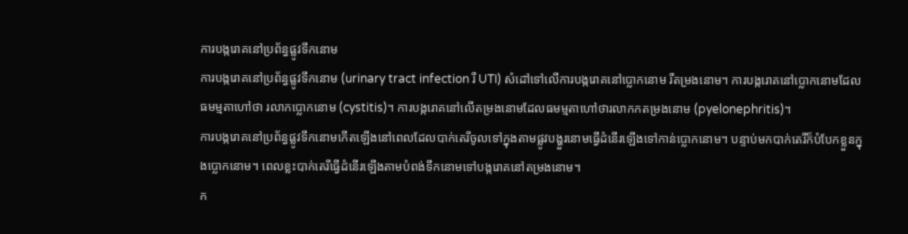ការបង្ករោគនៅប្រព័ន្ធផ្លូវទឹកនោម
ការបង្ករោគនៅប្រព័ន្ធផ្លូវទឹកនោម (urinary tract infection រឺ UTI) សំដៅទៅលើការបង្ករោគនៅប្លោកនោម រឺតម្រងនោម។ ការបង្ករោគនៅប្លោកនោមដែលធមម្មតាហៅថា រលាកប្លោកនោម (cystitis)។ ការបង្ករោគនៅលើតម្រងនោមដែលធមម្មតាហៅថារលាកកតម្រងនោម (pyelonephritis)។
ការបង្ករោគនៅប្រព័ន្ធផ្លូវទឹកនោមកើតឡើងនៅពេលដែលបាក់តេរីចូលទៅក្នុងតាមផ្លូវបង្ហួរនោមធ្វើដំនើរឡើងទៅកាន់ប្លោកនោម។ បន្ទាប់មកបាក់តេរីក៏បំបែកខ្លួនក្នុងប្លោកនោម។ ពេលខ្លះបាក់តេរីធ្វើដំនើរឡើងតាមបំពង់ទឹកនោមទៅបង្ករោគនៅតម្រងនោម។
ក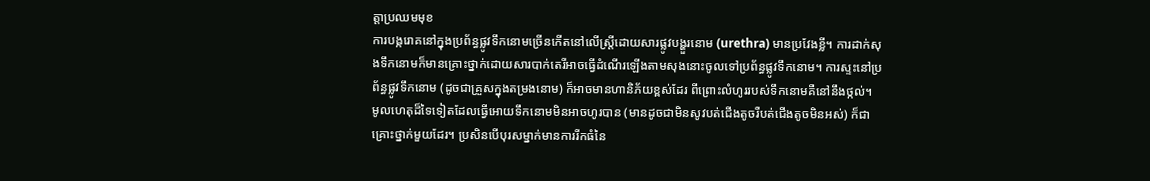ត្តាប្រឈមមុខ
ការបង្ករោគនៅក្នុងប្រព័ន្ធផ្លូវទឹកនោមច្រើនកើតនៅលើស្រ្តីដោយសារផ្លូវបង្ហួរនោម (urethra) មានប្រវែងខ្លី។ ការដាក់សុងទឹកនោមក៏មានគ្រោះថ្នាក់ដោយសារបាក់តេរីអាចធ្វើដំណើរឡើងតាមសុងនោះចូលទៅប្រព័ន្ធផ្លូវទឹកនោម។ ការស្ទះនៅប្រព័ន្ធផ្លូវទឹកនោម (ដូចជាគ្រួសក្នុងតម្រងនោម) ក៏អាចមានហានិភ័យខ្ពស់ដែរ ពីព្រោះលំហូររបស់ទឹកនោមគឺនៅនឹងថ្កល់។
មូលហេតុដ៏ទៃទៀតដែលធ្វើអោយទឹកនោមមិនអាចហូរបាន (មានដូចជាមិនសូវបត់ជើងតូចរឺបត់ជើងតូចមិនអស់) ក៏ជាគ្រោះថ្នាក់មួយដែរ។ ប្រសិនបើបុរសម្នាក់មានការរីកធំនៃ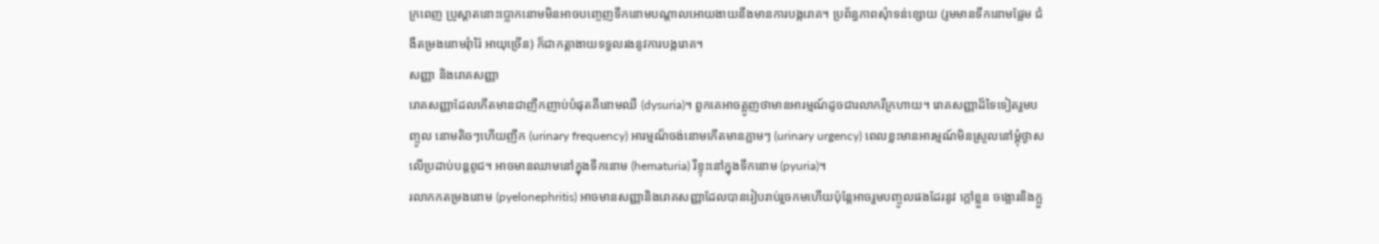ក្រពេញ ប្រូស្តាតនោះប្លោកនោមមិនអាចបញ្ចេញទឹកនោមបណ្តាលអោយងាយនឹងមានការបង្ករោគ។ ប្រព័ន្ធភាពសុំាទន់ខ្សោយ (រូមមានទឹកនោមផ្អែម ជំងឺតម្រងនោមរុំារ៉ៃ អាយុច្រើន) ក៏ជាកត្តាងាយទទួលរងនូវការបង្ករោគ។
សញ្ញា និងរោគសញ្ញា
រោគសញ្ញាដែលកើតមានជាញឹកញាប់បំផុតគឺនោមឈឺ (dysuria)។ ពួកគេអាចត្អូញថាមានអារម្មណ៍ដូចជារលាករឺក្រហាយ។ រោគសញ្ញាដ៏ទៃទៀតរួមបញ្ចូល នោមតិចៗហើយញឹក (urinary frequency) អារម្មណ៏ចង់នោមកើតមានភ្លាមៗ (urinary urgency) ពេលខ្លះមានអារម្មណ៍មិនស្រួលនៅម្តុំថ្ងាសលើប្រដាប់បន្តពូជ។ អាចមានឈាមនៅក្នុងទឹកនោម (hematuria) រឺខ្ទុះនៅក្នុងទឹកនោម (pyuria)។
រលាកកតម្រងនោម (pyelonephritis) អាចមានសញ្ញានិងរោគសញ្ញាដែលបានរៀបរាប់រួចកមហើយប៉ុនែ្តអាចរួមបញ្ចូលផងដែរនូវ ក្តៅខ្លួន ចង្អោរនិងក្អួ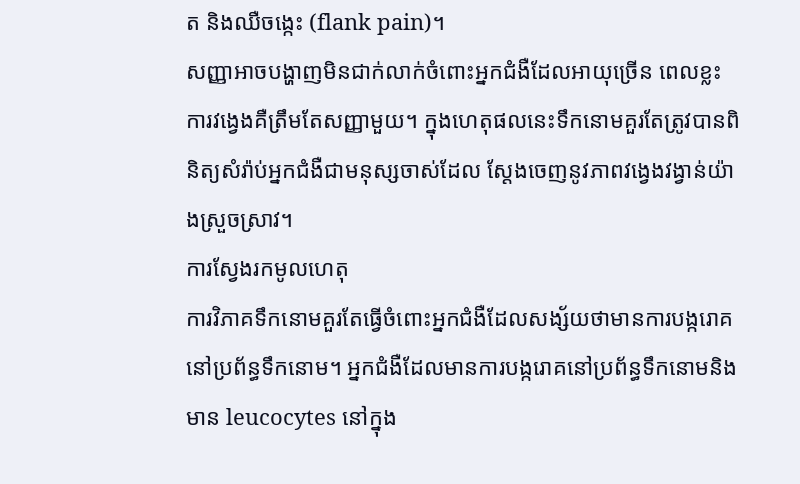ត និងឈឺចង្កេះ (flank pain)។
សញ្ញាអាចបង្ហាញមិនជាក់លាក់ចំពោះអ្នកជំងឺដែលអាយុច្រើន ពេលខ្លះការវង្វេងគឺត្រឹមតែសញ្ញាមួយ។ ក្នុងហេតុផលនេះទឹកនោមគួរតែត្រូវបានពិនិត្យសំរ៉ាប់អ្នកជំងឺជាមនុស្សចាស់ដែល ស្តែងចេញនូវភាពវង្វេងវង្វាន់យ៉ាងស្រួចស្រាវ។
ការស្វែងរកមូលហេតុ
ការវិភាគទឹកនោមគួរតែធ្វើចំពោះអ្នកជំងឺដែលសង្ស័យថាមានការបង្ករោគនៅប្រព័ន្ធទឹកនោម។ អ្នកជំងឺដែលមានការបង្ករោគនៅប្រព័ន្ធទឹកនោមនិងមាន leucocytes នៅក្នុង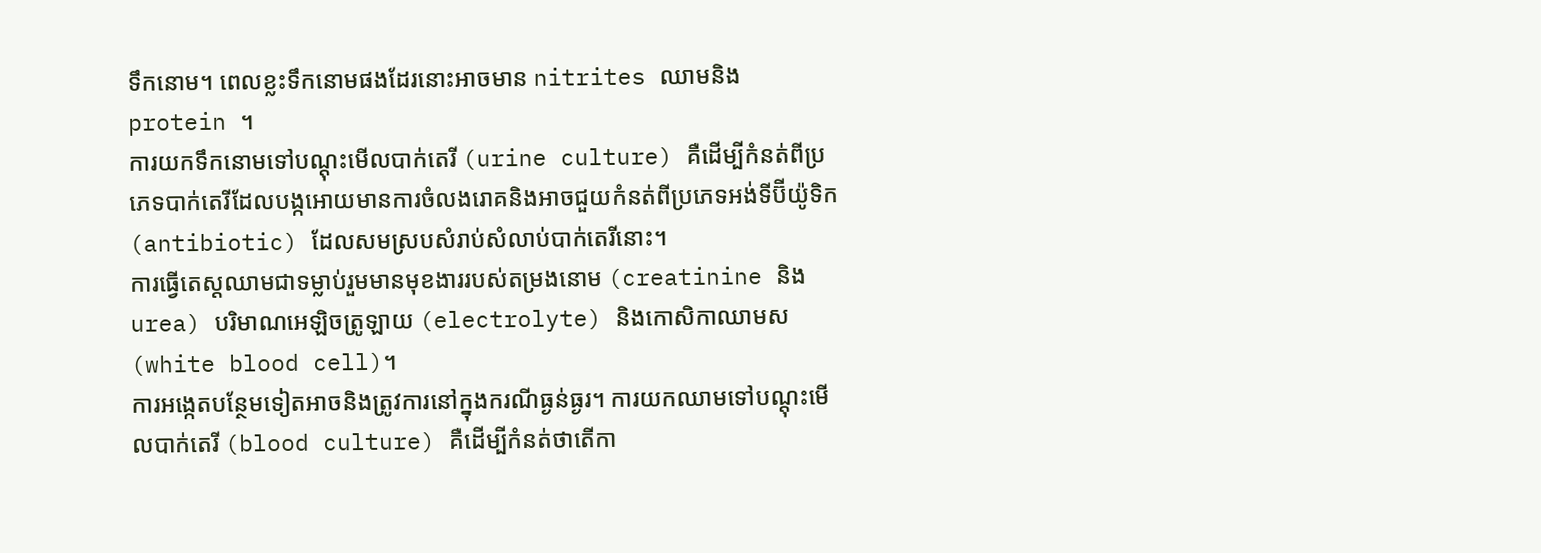ទឹកនោម។ ពេលខ្លះទឹកនោមផងដែរនោះអាចមាន nitrites ឈាមនិង protein ។
ការយកទឹកនោមទៅបណ្ដុះមើលបាក់តេរី (urine culture) គឺដើម្បីកំនត់ពីប្រភេទបាក់តេរីដែលបង្កអោយមានការចំលងរោគនិងអាចជួយកំនត់ពីប្រភេទអង់ទីប៊ីយ៉ូទិក (antibiotic) ដែលសមស្របសំរាប់សំលាប់បាក់តេរីនោះ។
ការធ្វើតេស្តឈាមជាទម្លាប់រួមមានមុខងាររបស់តម្រងនោម (creatinine និង urea) បរិមាណអេឡិចត្រូឡាយ (electrolyte) និងកោសិកាឈាមស (white blood cell)។
ការអង្កេតបន្ថែមទៀតអាចនិងត្រូវការនៅក្នុងករណីធ្ងន់ធ្ងរ។ ការយកឈាមទៅបណ្ដុះមើលបាក់តេរី (blood culture) គឺដើម្បីកំនត់ថាតើកា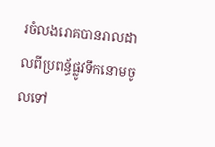រចំលងរោគបានរាលដាលពីប្រពន្ធ័ផ្លូវទឹកនោមចូលទៅ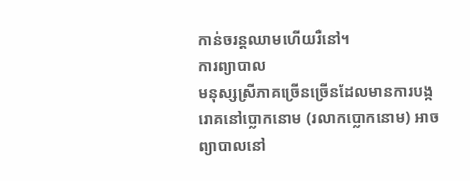កាន់ចរន្តឈាមហើយរឺនៅ។
ការព្យាបាល
មនុស្សស្រីភាគច្រើនច្រើនដែលមានការបង្ករោគនៅប្លោកនោម (រលាកប្លោកនោម) អាចព្យាបាលនៅ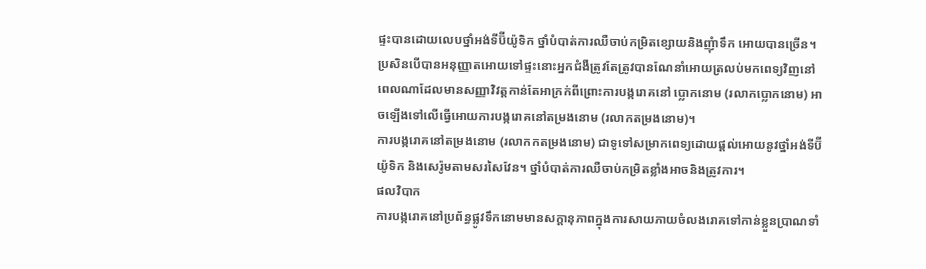ផ្ទះបានដោយលេបថ្នាំអង់ទីប៊ីយ៉ូទិក ថ្នាំបំបាត់ការឈឺចាប់កម្រិតខ្សោយនិងញុំាទឹក អោយបានច្រើន។ ប្រសិនបើបានអនុញ្ញាតអោយទៅផ្ទះនោះអ្នកជំងឺត្រូវតែត្រូវបានណែនាំអោយត្រលប់មកពេទ្យវិញនៅពេលណាដែលមានសញ្ញាវិវត្តកាន់តែអាក្រក់ពីព្រោះការបង្ករោគនៅ ប្លោកនោម (រលាកប្លោកនោម) អាចឡើងទៅលើធ្វើអោយការបង្ករោគនៅតម្រងនោម (រលាកតម្រងនោម)។
ការបង្ករោគនៅតម្រងនោម (រលាកកតម្រងនោម) ជាទូទៅសម្រាកពេទ្យដោយផ្តល់អោយនូវថ្នាំអង់ទីប៊ីយ៉ូទិក និងសេរ៉ូមតាមសរសៃវែន។ ថ្នាំបំបាត់ការឈឺចាប់កម្រិតខ្លាំងអាចនិងត្រូវការ។
ផលវិបាក
ការបង្ករោគនៅប្រព័ន្ធផ្លូវទឹកនោមមានសក្តានុភាពក្នុងការសាយភាយចំលងរោគទៅកាន់ខ្លួនប្រាណទាំ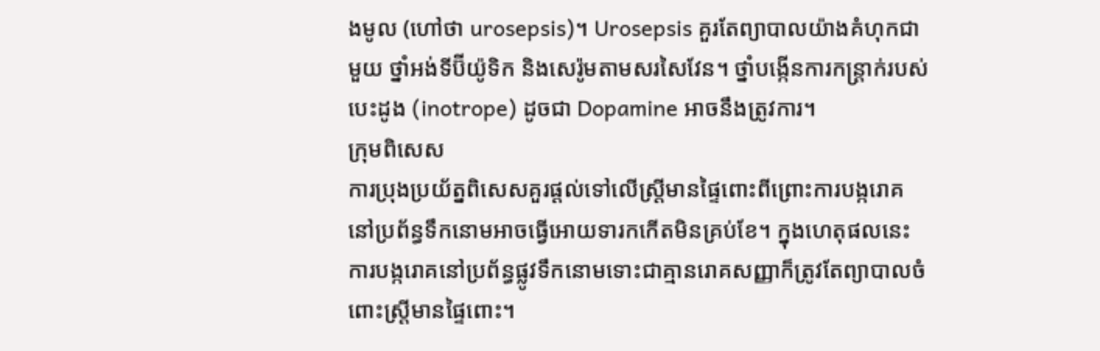ងមូល (ហៅថា urosepsis)។ Urosepsis គួរតែព្យាបាលយ៉ាងគំហុកជាមួយ ថ្នាំអង់ទីប៊ីយ៉ូទិក និងសេរ៉ូមតាមសរសៃវែន។ ថ្នាំបង្កើនការកន្រ្តាក់របស់បេះដូង (inotrope) ដូចជា Dopamine អាចនឹងត្រូវការ។
ក្រុមពិសេស
ការប្រុងប្រយ័ត្នពិសេសគួរផ្តល់ទៅលើស្រ្តីមានផ្ទៃពោះពីព្រោះការបង្ករោគនៅប្រព័ន្ធទឹកនោមអាចធ្វើអោយទារកកើតមិនគ្រប់ខែ។ ក្នុងហេតុផលនេះការបង្ករោគនៅប្រព័ន្ធផ្លូវទឹកនោមទោះជាគ្មានរោគសញ្ញាក៏ត្រូវតែព្យាបាលចំពោះស្រ្តីមានផ្ទៃពោះ។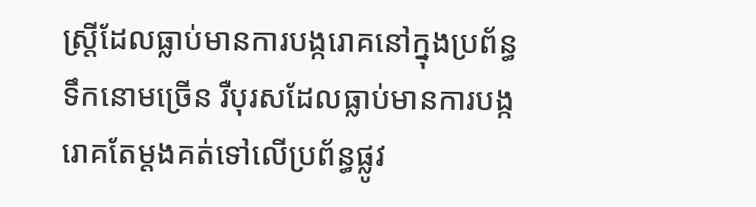ស្រ្តីដែលធ្លាប់មានការបង្ករោគនៅក្នុងប្រព័ន្ធទឹកនោមច្រើន រឺបុរសដែលធ្លាប់មានការបង្ករោគតែម្តងគត់ទៅលើប្រព័ន្ធផ្លូវ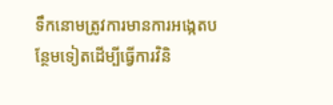ទឹកនោមត្រូវការមានការអង្កេតបន្ថែមទៀតដើម្បីធ្វើការវិនិ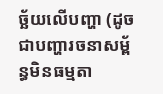ច្ឆ័យលើបញ្ហា (ដូចជាបញ្ហារចនាសម្ព័ន្ធមិនធម្មតា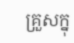គ្រួសក្នុ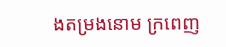ងតម្រងនោម ក្រពេញ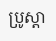ប្រូស្តា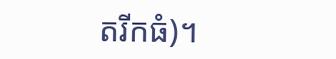តរីកធំ)។